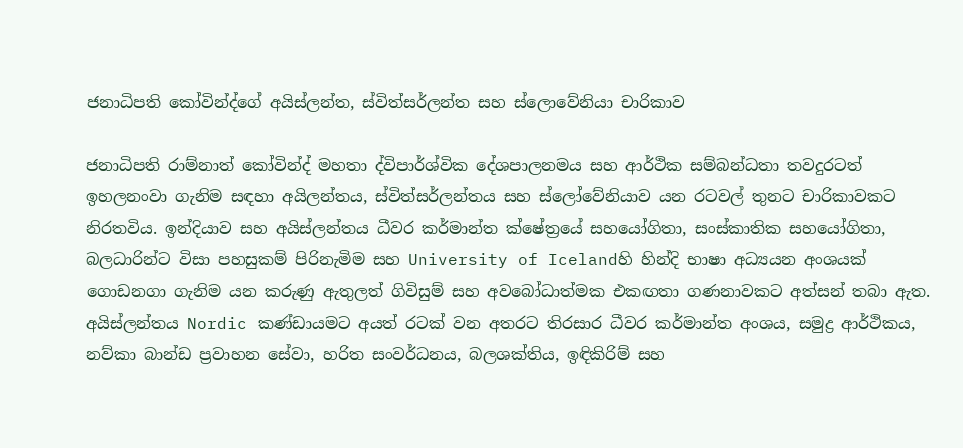ජනාධිපති කෝවින්ද්ගේ අයිස්ලන්ත, ස්විත්සර්ලන්ත සහ ස්ලොවේනියා චාරිකාව

ජනාධිපති රාම්නාත් කෝවින්ද් මහතා ද්විපාර්ශ්වික දේශපාලනමය සහ ආර්ථික සම්බන්ධතා තවදුරටත් ඉහලනංවා ගැනිම සඳහා අයිලන්තය, ස්විත්සර්ලන්තය සහ ස්ලෝවේනියාව යන රටවල් තුනට චාරිකාවකට නිරතවිය. ඉන්දියාව සහ අයිස්ලන්තය ධීවර කර්මාන්ත ක්ෂේත්‍රයේ සහයෝගිතා, සංස්කාතික සහයෝගිතා, බලධාරින්ට විසා පහසුකම් පිරිනැමිම සහ University of Icelandහි හින්දි භාෂා අධ්‍යයන අංශයක් ගොඩනගා ගැනිම යන කරුණු ඇතුලත් ගිවිසුම් සහ අවබෝධාත්මක එකඟතා ගණනාවකට අත්සන් තබා ඇත. අයිස්ලන්තය Nordic කණ්ඩායමට අයත් රටක් වන අතරට තිරසාර ධීවර කර්මාන්ත අංශය, සමුද්‍ර ආර්ථිකය, නව්කා බාන්ඩ ප්‍රවාහන සේවා, හරිත සංවර්ධනය, බලශක්තිය, ඉඳිකිරිම් සහ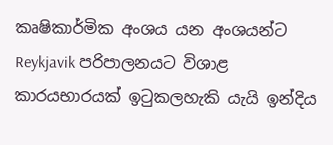කෘෂිකාර්මික අංශය යන අංශයන්ට Reykjavik පරිපාලනයට විශාළ කාරයභාරයක් ඉටුකලහැකි යැයි ඉන්දිය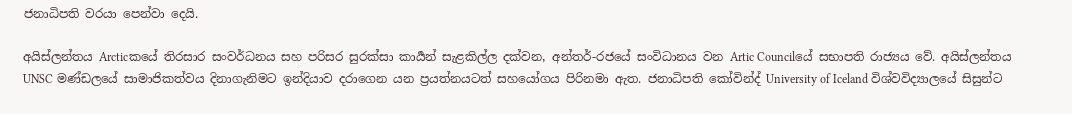ජනාධිපති වරයා පෙන්වා දෙයි.

අයිස්ලන්තය Arcticකයේ තිරසාර සංවර්ධනය සහ පරිසර සුරක්සා කාර්‍යන් සැළකිල්ල දක්වන, අන්තර්-රජයේ සංවිධානය වන Artic Councilයේ සභාපති රාජ්‍යය වේ. අයිස්ලන්තය UNSC මණ්ඩලයේ සාමාජිකත්වය දිනාගැනිමට ඉන්දියාව දරාගෙන යන ප්‍රයත්නයටත් සහයෝගය පිරිනමා ඇත. ජනාධිපති කෝවින්ද් University of Iceland විශ්වවිද්‍යාලයේ සිසුන්ට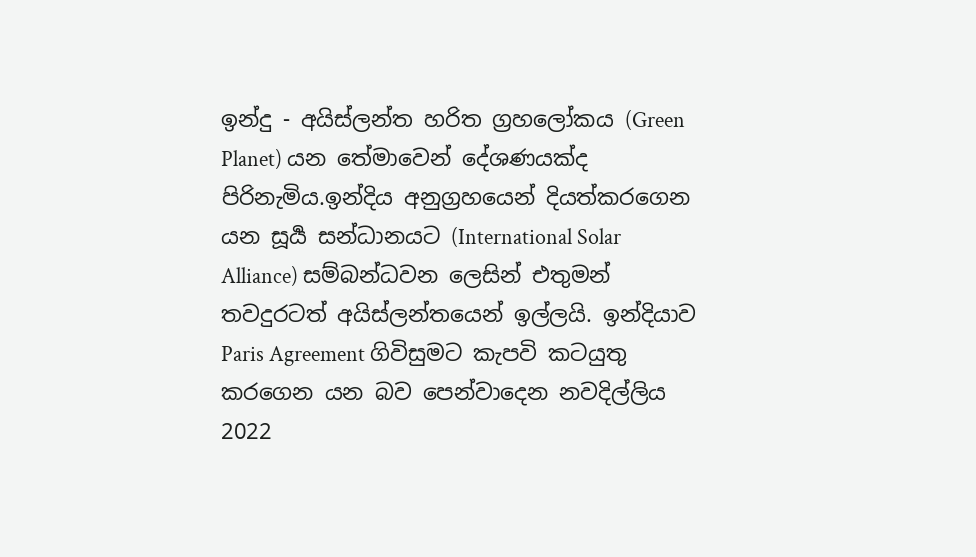ඉන්දු - අයිස්ලන්ත හරිත ග්‍රහලෝකය (Green Planet) යන තේමාවෙන් දේශණයක්ද පිරිනැමිය.ඉන්දිය අනුග්‍රහයෙන් දියත්කරගෙන යන සූර්‍ය සන්ධානයට (International Solar Alliance) සම්බන්ධවන ලෙසින් එතුමන් තවදුරටත් අයිස්ලන්තයෙන් ඉල්ලයි. ඉන්දියාව Paris Agreement ගිවිසුමට කැපවි කටයුතු කරගෙන යන බව පෙන්වාදෙන නවදිල්ලිය 2022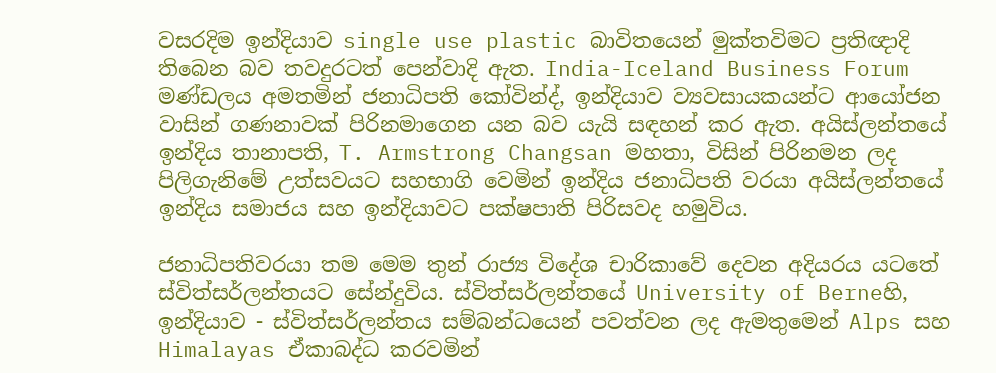වසරදිම ඉන්දියාව single use plastic බාවිතයෙන් මුක්තවිමට ප්‍රතිඥාදි තිබෙන බව තවදුරටත් පෙන්වාදි ඇත. India-Iceland Business Forum මණ්ඩලය අමතමින් ජනාධිපති කෝවින්ද්, ඉන්දියාව ව්‍යවසායකයන්ට ආයෝජන වාසින් ගණනාවක් පිරිනමාගෙන යන බව යැයි සඳහන් කර ඇත. අයිස්ලන්තයේ ඉන්දිය තානාපති, T. Armstrong Changsan මහතා, විසින් පිරිනමන ලද පිලිගැනිමේ උත්සවයට සහභාගි වෙමින් ඉන්දිය ජනාධිපති වරයා අයිස්ලන්තයේ ඉන්දිය සමාජය සහ ඉන්දියාවට පක්ෂපාති පිරිසවද හමුවිය.

ජනාධිපතිවරයා තම මෙම තුන් රාජ්‍ය විදේශ චාරිකාවේ දෙවන අදියරය යටතේ ස්විත්සර්ලන්තයට සේන්දුවිය. ස්විත්සර්ලන්තයේ University of Berneහි, ඉන්දියාව - ස්විත්සර්ලන්තය සම්බන්ධයෙන් පවත්වන ලද ඇමතුමෙන් Alps සහ Himalayas ඒකාබද්ධ කරවමින්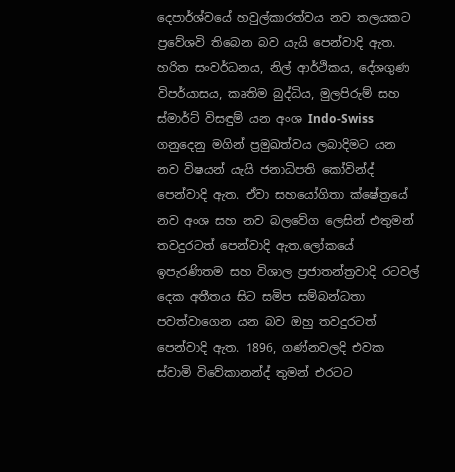දෙපාර්ශ්වයේ හවුල්කාරත්වය නව තලයකට ප්‍රවේශවි තිබෙන බව යැයි පෙන්වාදි ඇත. හරිත සංවර්ධනය, නිල් ආර්ථිකය, දේශගුණ විපර්යාසය, කෘතිම බුද්ධිය, මුලපිරුම් සහ ස්මාර්ට් විසඳුම් යන අංශ Indo-Swiss ගනුදෙනු මගින් ප්‍රමුඛත්වය ලබාදිමට යන නව විෂයන් යැයි ජනාධිපති කෝවින්ද් පෙන්වාදි ඇත. ඒවා සහයෝගිතා ක්ෂේත්‍රයේ නව අංශ සහ නව බලවේග ලෙසින් එතුමන් තවදුරටත් පෙන්වාදි ඇත.ලෝකයේ ඉපැරණිතම සහ විශාල ප්‍රජාතන්ත්‍රවාදි රටවල් දෙක අතීතය සිට සමිප සම්බන්ධතා පවත්වාගෙන යන බව ඔහු තවදුරටත් පෙන්වාදි ඇත. 1896, ගණ්නවලදි එවක ස්වාමි විවේකානන්ද් තුමන් එරටට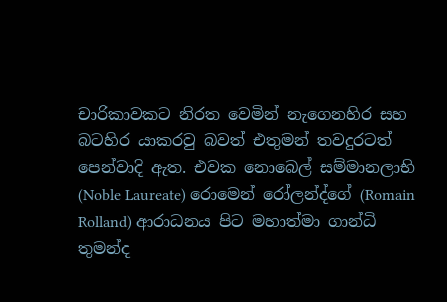චාරිකාවකට නිරත වෙමින් නැගෙනහිර සහ බටහිර යාකරවු බවත් එතුමන් තවදුරටත් පෙන්වාදි ඇත. එවක නොබෙල් සම්මානලාභි (Noble Laureate) රොමෙන් රෝලන්ද්ගේ (Romain Rolland) ආරාධනය පිට මහාත්මා ගාන්ධි තුමන්ද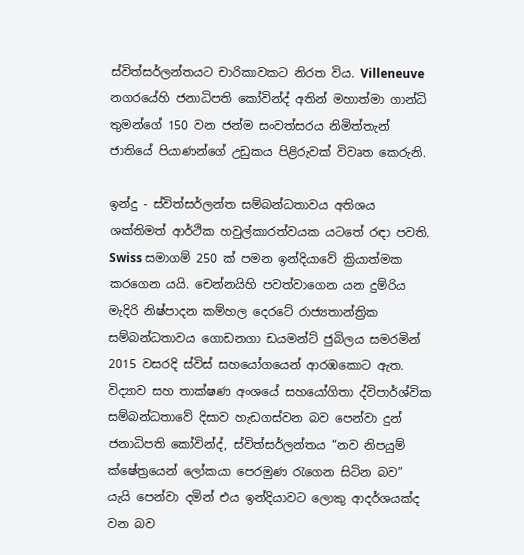ස්විත්සර්ලන්තයට චාරිකාවකට නිරත විය. Villeneuve නගරයේහි ජනාධිපති කෝවින්ද් අතින් මහාත්මා ගාන්ධි තුමන්ගේ 150 වන ජන්ම සංවත්සරය නිමිත්තැන් ජාතියේ පියාණන්ගේ උඩුකය පිළිරුවක් විවෘත කෙරුනි.

ඉන්දු - ස්විත්සර්ලන්ත සම්බන්ධතාවය අතිශය ශක්තිමත් ආර්ථික හවුල්කාරත්වයක යටතේ රඳා පවති. Swiss සමාගම් 250 ක් පමන ඉන්දියාවේ ක්‍රියාත්මක කරගෙන යයි. චෙන්නයිහි පවත්වාගෙන යන දුම්රිය මැදිරි නිෂ්පාදන කම්හල දෙරටේ රාජ්‍යතාන්ත්‍රික සම්බන්ධතාවය ගොඩනගා ඩයමන්ට් ජුබිලය සමරමින් 2015 වසරදි ස්විස් සහයෝගයෙන් ආරඹකොට ඇත. විද්‍යාව සහ තාක්ෂණ අංශයේ සහයෝගිතා ද්විපාර්ශ්වික සම්බන්ධතාවේ දිසාව හැඩගස්වන බව පෙන්වා දුන් ජනාධිපති කෝවින්ද්, ස්විත්සර්ලන්තය “නව නිපයුම් ක්ෂේත්‍රයෙන් ලෝකයා පෙරමුණ රැගෙන සිටින බව” යැයි පෙන්වා දමින් එය ඉන්දියාවට ලොකු ආදර්ශයක්ද වන බව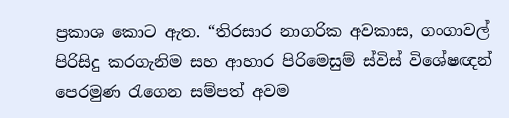ප්‍රකාශ කොට ඇත. “තිරසාර නාගරික අවකාස, ගංගාවල් පිරිසිදු කරගැනිම සහ ආහාර පිරිමෙසුම් ස්විස් විශේෂඥන් පෙරමුණ රැගෙන සම්පත් අවම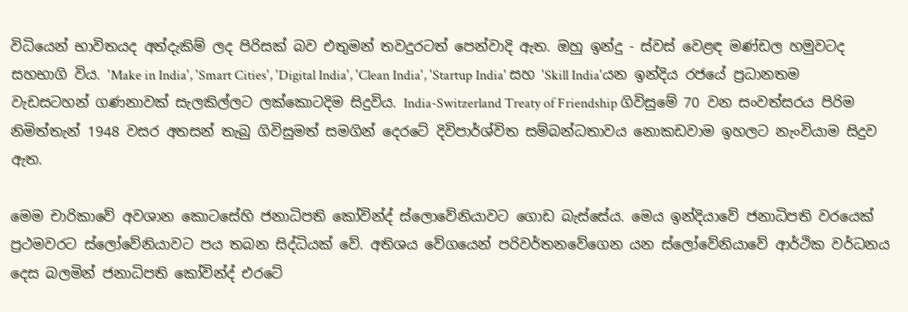විධියෙන් භාවිතයද අත්දැකිම් ලද පිරිසක් බව එතුමන් තවදුරටත් පෙන්වාදි ඇත. ඔහු ඉන්දු - ස්වස් වෙළඳ මණ්ඩල හමුවටද සහභාගි විය. 'Make in India', 'Smart Cities', 'Digital India', 'Clean India', 'Startup India' සහ 'Skill India'යන ඉන්දිය රජයේ ප්‍රධානතම වැඩසටහන් ගණනාවක් සැලකිල්ලට ලක්කොටදිම සිදුවිය. India-Switzerland Treaty of Friendship ගිවිසුමේ 70 වන සංවත්සරය පිරිම නිමිත්තැන් 1948 වසර අතසන් තැබු ගිවිසුමත් සමගින් දෙරටේ දිවිපාර්ශ්විත සම්බන්ධතාවය නොකඩවාම ඉහලට නැංවියාම සිදුව ඇත.

මෙම චාරිකාවේ අවශාන කොටසේහි ජනාධිපති කෝවින්ද් ස්ලොවේනියාවට ගොඩ බැස්සේය. මෙය ඉන්දියාවේ ජනාධිපති වරයෙක් ප්‍රථමවරට ස්ලෝවේනියාවට පය තබන සිද්ධියක් වේ. අතිශය වේගයෙන් පරිවර්තනවේගෙන යන ස්ලෝවේනියාවේ ආර්ථික වර්ධනය දෙස බලමින් ජනාධිපති කෝවින්ද් එරටේ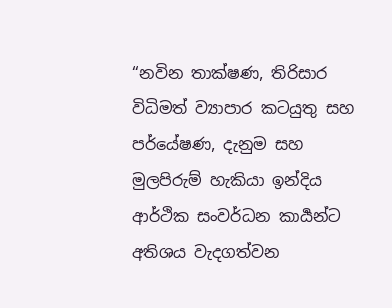“නවින තාක්ෂණ, තිරිසාර විධිමත් ව්‍යාපාර කටයුතු සහ පර්යේෂණ, දැනුම සහ මුලපිරුම් හැකියා ඉන්දිය ආර්ථික සංවර්ධන කාර්‍යන්ට අතිශය වැදගත්වන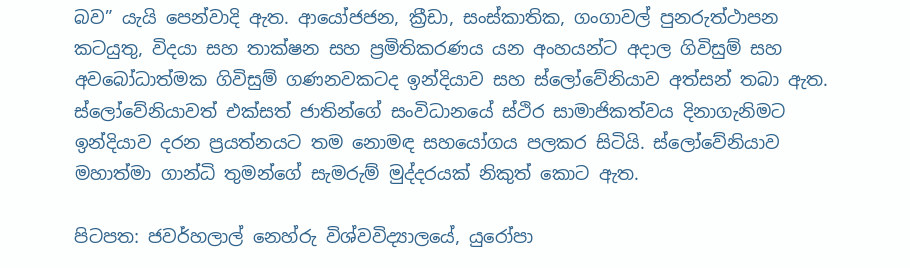බව” යැයි පෙන්වාදි ඇත. ආයෝජජන, ක්‍රීඩා, සංස්කාතික, ගංගාවල් පුනරුත්ථාපන කටයුතු, විදයා සහ තාක්ෂන සහ ප්‍රමිතිකරණය යන අංහයන්ට අදාල ගිවිසුම් සහ අවබෝධාත්මක ගිවිසුම් ගණනවකටද ඉන්දියාව සහ ස්ලෝවේනියාව අත්සන් තබා ඇත. ස්ලෝවේනියාවත් එක්සත් ජාතින්ගේ සංවිධානයේ ස්ථිර සාමාජිකත්වය දිනාගැනිමට ඉන්දියාව දරන ප්‍රයත්නයට තම නොමඳ සහයෝගය පලකර සිටියි. ස්ලෝවේනියාව මහාත්මා ගාන්ධි තුමන්ගේ සැමරුම් මුද්දරයක් නිකුත් කොට ඇත.

පිටපත: ජවර්හලාල් නෙහ්රු විශ්වවිද්‍යාලයේ, යුරෝපා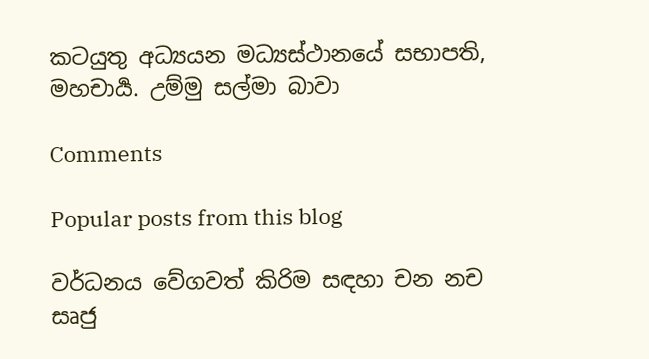කටයුතු අධ්‍යයන මධ්‍යස්ථානයේ සභාපති, මහචාර්‍ය. උම්මු සල්මා බාවා

Comments

Popular posts from this blog

වර්ධනය වේගවත් කිරිම සඳහා චන නච සෘජු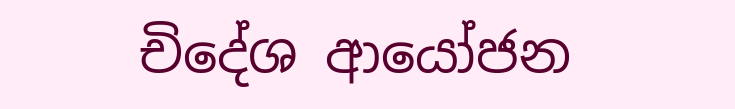චිදේශ ආයෝජන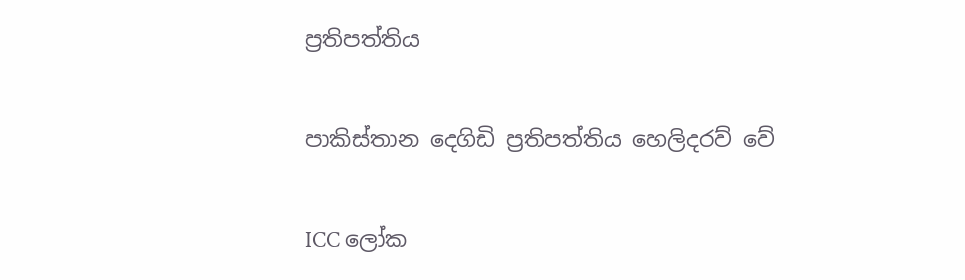ප්‍රතිපත්තිය

පාකිස්තාන දෙගිඩි ප්‍රතිපත්තිය හෙලිදරව් වේ

ICC ලෝක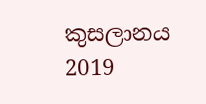කුසලානය 2019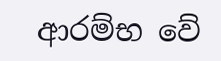ආරම්භ වේ